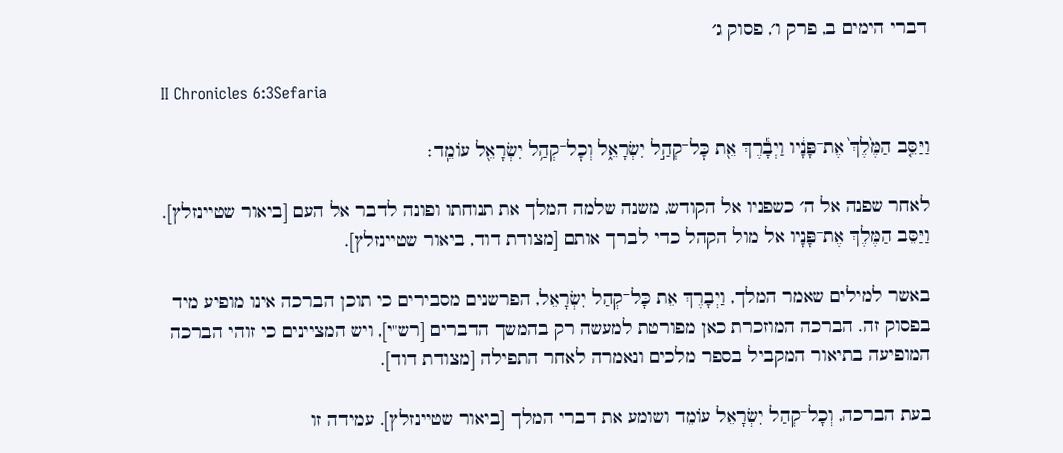דברי הימים ב, פרק ו׳, פסוק ג׳

II Chronicles 6:3Sefaria

וַיַּסֵּ֤ב הַמֶּ֙לֶךְ֙ אֶת־פָּנָ֔יו וַיְבָ֕רֶךְ אֵ֖ת כׇּל־קְהַ֣ל יִשְׂרָאֵ֑ל וְכׇל־קְהַ֥ל יִשְׂרָאֵ֖ל עוֹמֵֽד׃

לאחר שפנה אל ה׳ כשפניו אל הקודש, משנה שלמה המלך את תנוחתו ופונה לדבר אל העם [ביאור שטיינזלץ]. וַיַּסֵּב הַמֶּלֶךְ אֶת־פָּנָיו אל מול הקהל כדי לברך אותם [מצודת דוד, ביאור שטיינזלץ].

באשר למילים שאמר המלך, וַיְבָרֶךְ אֵת כָּל־קְהַל יִשְׂרָאֵל, הפרשנים מסבירים כי תוכן הברכה אינו מופיע מיד בפסוק זה. הברכה המוזכרת כאן מפורטת למעשה רק בהמשך הדברים [רש"י], ויש המציינים כי זוהי הברכה המופיעה בתיאור המקביל בספר מלכים ונאמרה לאחר התפילה [מצודת דוד].

בעת הברכה, וְכָל־קְהַל יִשְׂרָאֵל עוֹמֵד ושומע את דברי המלך [ביאור שטיינזלץ]. עמידה זו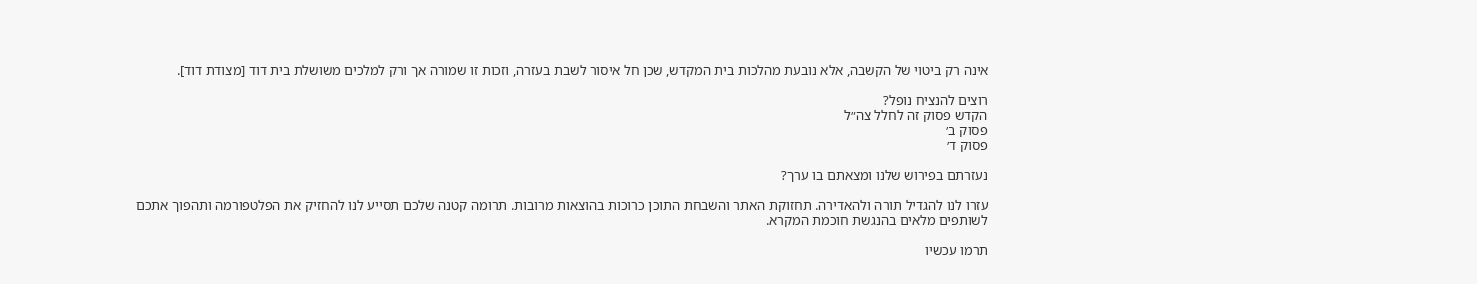אינה רק ביטוי של הקשבה, אלא נובעת מהלכות בית המקדש, שכן חל איסור לשבת בעזרה, וזכות זו שמורה אך ורק למלכים משושלת בית דוד [מצודת דוד].

רוצים להנציח נופל?
הקדש פסוק זה לחלל צה״ל
פסוק ב׳
פסוק ד׳

נעזרתם בפירוש שלנו ומצאתם בו ערך?

עזרו לנו להגדיל תורה ולהאדירה. תחזוקת האתר והשבחת התוכן כרוכות בהוצאות מרובות. תרומה קטנה שלכם תסייע לנו להחזיק את הפלטפורמה ותהפוך אתכם לשותפים מלאים בהנגשת חוכמת המקרא.

תרמו עכשיו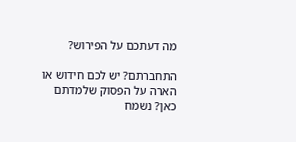מה דעתכם על הפירוש?

התחברתם? יש לכם חידוש או הארה על הפסוק שלמדתם כאן? נשמח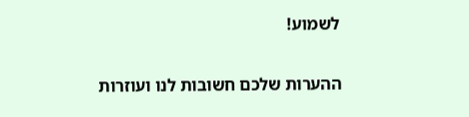לשמוע!

ההערות שלכם חשובות לנו ועוזרות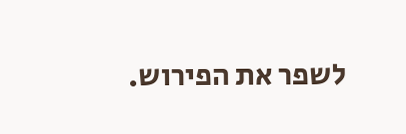לשפר את הפירוש.